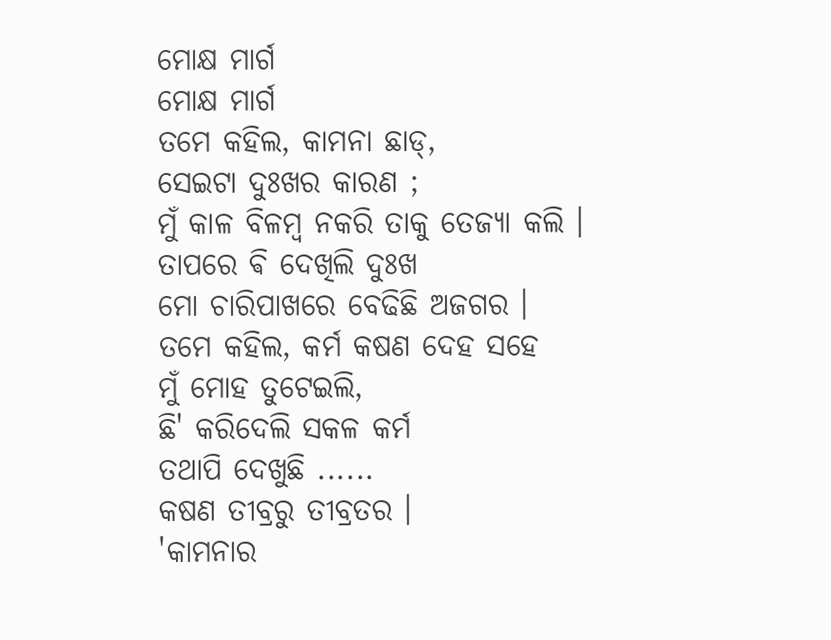ମୋକ୍ଷ ମାର୍ଗ
ମୋକ୍ଷ ମାର୍ଗ
ତମେ କହିଲ, କାମନା ଛାଡ୍,
ସେଇଟା ଦୁଃଖର କାରଣ ;
ମୁଁ କାଳ ବିଳମ୍ବ ନକରି ତାକୁ ତେଜ୍ୟା କଲି ।
ତାପରେ ଵି ଦେଖିଲି ଦୁଃଖ
ମୋ ଚାରିପାଖରେ ବେଢିଛି ଅଜଗର ।
ତମେ କହିଲ, କର୍ମ କଷଣ ଦେହ ସହେ
ମୁଁ ମୋହ ତୁଟେଇଲି,
ଛି' କରିଦେଲି ସକଳ କର୍ମ
ତଥାପି ଦେଖୁଛି ......
କଷଣ ତୀବ୍ରରୁ ତୀବ୍ରତର ।
'କାମନାର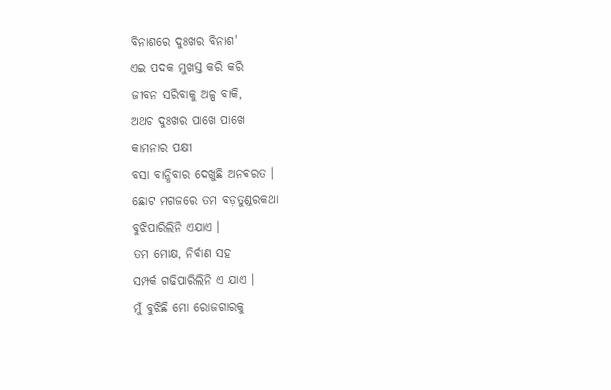ବିନାଶରେ ଦୁଃଖର ବିନାଶ'
ଏଇ ପଦକ ମୁଖସ୍ତ କରି କରି
ଜୀବନ ସରିବାକୁ ଅଳ୍ପ ବାକି,
ଅଥଚ ଦୁଃଖର ପାଖେ ପାଖେ
କାମନାର ପକ୍ଷୀ
ବସା ବାନ୍ଧିବାର ଦେଖୁଛି ଅନଵରତ ।
ଛୋଟ ମଗଜରେ ତମ ବଡ଼ତୁଣ୍ଡରକଥା
ବୁଝିପାରିଲିନି ଏଯାଏ ।
ତମ ମୋକ୍ଷ, ନିର୍ବାଣ ସହ
ସମ୍ପର୍କ ଗଢିପାରିଲିନି ଏ ଯାଏ ।
ମୁଁ ବୁଝିଛି ମୋ ରୋଜଗାରକୁ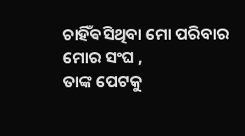ଚାହିଁଵସିଥିବା ମୋ ପରିବାର ମୋର ସଂଘ ,
ତାଙ୍କ ପେଟକୁ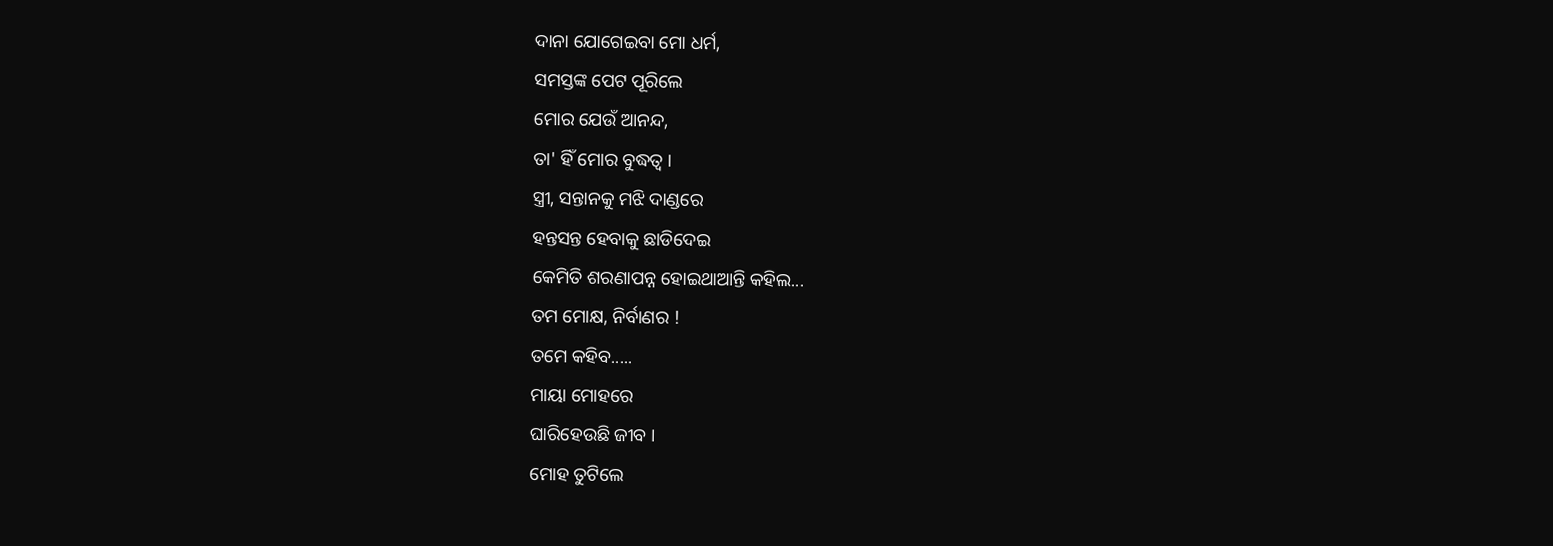ଦାନା ଯୋଗେଇବା ମୋ ଧର୍ମ,
ସମସ୍ତଙ୍କ ପେଟ ପୂରିଲେ
ମୋର ଯେଉଁ ଆନନ୍ଦ,
ତା' ହିଁ ମୋର ବୁଦ୍ଧତ୍ବ ।
ସ୍ତ୍ରୀ, ସନ୍ତାନକୁ ମଝି ଦାଣ୍ଡରେ
ହନ୍ତସନ୍ତ ହେବାକୁ ଛାଡିଦେଇ
କେମିତି ଶରଣାପନ୍ନ ହୋଇଥାଆନ୍ତି କହିଲ...
ତମ ମୋକ୍ଷ, ନିର୍ବାଣର !
ତମେ କହିବ.....
ମାୟା ମୋହରେ
ଘାରିହେଉଛି ଜୀବ ।
ମୋହ ତୁଟିଲେ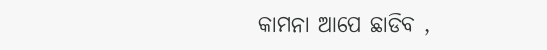କାମନା ଆପେ ଛାଡିବ ,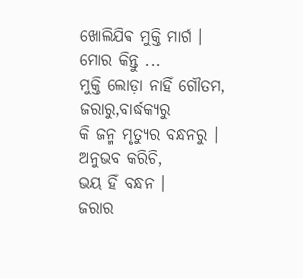ଖୋଲିଯିଵ ମୁକ୍ତି ମାର୍ଗ ।
ମୋର କିନ୍ତୁ ...
ମୁକ୍ତି ଲୋଡ଼ା ନାହିଁ ଗୌତମ,
ଜରାରୁ,ବାର୍ଦ୍ଧକ୍ୟରୁ
କି ଜନ୍ମ ମୃତ୍ୟୁର ବନ୍ଧନରୁ ।
ଅନୁଭବ କରିଚି,
ଭୟ ହିଁ ବନ୍ଧନ ।
ଜରାର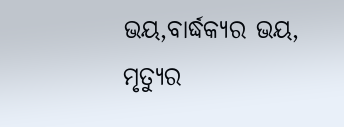ଭୟ,ବାର୍ଦ୍ଧକ୍ୟର ଭୟ,
ମୃତ୍ୟୁର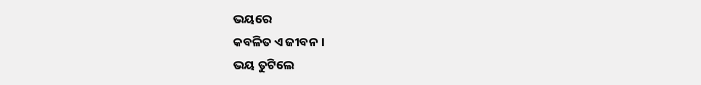ଭୟରେ
କବଳିତ ଏ ଜୀବନ ।
ଭୟ ତୁଟିଲେ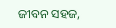ଜୀବନ ସହଜ,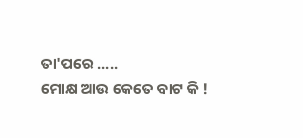ତା'ପରେ .....
ମୋକ୍ଷ ଆଉ କେତେ ବାଟ କି !